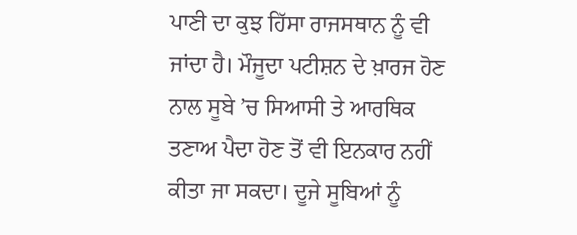ਪਾਣੀ ਦਾ ਕੁਝ ਹਿੱਸਾ ਰਾਜਸਥਾਨ ਨੂੰ ਵੀ ਜਾਂਦਾ ਹੈ। ਮੌਜੂਦਾ ਪਟੀਸ਼ਨ ਦੇ ਖ਼ਾਰਜ ਹੋਣ ਨਾਲ ਸੂਬੇ ’ਚ ਸਿਆਸੀ ਤੇ ਆਰਥਿਕ ਤਣਾਅ ਪੈਦਾ ਹੋਣ ਤੋਂ ਵੀ ਇਨਕਾਰ ਨਹੀਂ ਕੀਤਾ ਜਾ ਸਕਦਾ। ਦੂਜੇ ਸੂਬਿਆਂ ਨੂੰ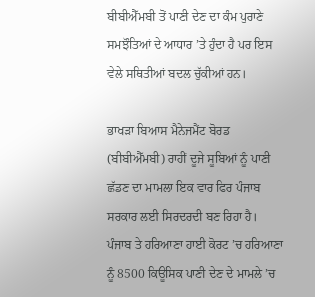ਬੀਬੀਐੱਮਬੀ ਤੋਂ ਪਾਣੀ ਦੇਣ ਦਾ ਕੰਮ ਪੁਰਾਣੇ ਸਮਝੌਤਿਆਂ ਦੇ ਆਧਾਰ ’ਤੇ ਹੁੰਦਾ ਹੈ ਪਰ ਇਸ ਵੇਲੇ ਸਥਿਤੀਆਂ ਬਦਲ ਚੁੱਕੀਆਂ ਹਨ।

ਭਾਖੜਾ ਬਿਆਸ ਮੈਨੇਜਮੈਂਟ ਬੋਰਡ (ਬੀਬੀਐੱਮਬੀ) ਰਾਹੀਂ ਦੂਜੇ ਸੂਬਿਆਂ ਨੂੰ ਪਾਣੀ ਛੱਡਣ ਦਾ ਮਾਮਲਾ ਇਕ ਵਾਰ ਫਿਰ ਪੰਜਾਬ ਸਰਕਾਰ ਲਈ ਸਿਰਦਰਦੀ ਬਣ ਰਿਹਾ ਹੈ। ਪੰਜਾਬ ਤੇ ਹਰਿਆਣਾ ਹਾਈ ਕੋਰਟ ’ਚ ਹਰਿਆਣਾ ਨੂੰ 8500 ਕਿਊਸਿਕ ਪਾਣੀ ਦੇਣ ਦੇ ਮਾਮਲੇ ’ਚ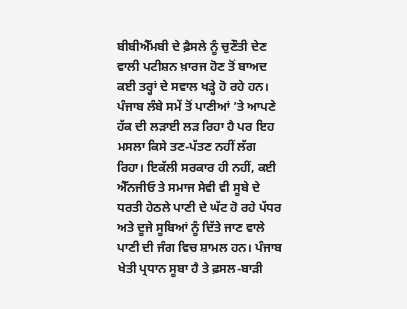ਬੀਬੀਐੱਮਬੀ ਦੇ ਫ਼ੈਸਲੇ ਨੂੰ ਚੁਣੌਤੀ ਦੇਣ ਵਾਲੀ ਪਟੀਸ਼ਨ ਖ਼ਾਰਜ ਹੋਣ ਤੋਂ ਬਾਅਦ ਕਈ ਤਰ੍ਹਾਂ ਦੇ ਸਵਾਲ ਖੜ੍ਹੇ ਹੋ ਰਹੇ ਹਨ। ਪੰਜਾਬ ਲੰਬੇ ਸਮੇਂ ਤੋਂ ਪਾਣੀਆਂ ’ਤੇ ਆਪਣੇ ਹੱਕ ਦੀ ਲੜਾਈ ਲੜ ਰਿਹਾ ਹੈ ਪਰ ਇਹ ਮਸਲਾ ਕਿਸੇ ਤਣ-ਪੱਤਣ ਨਹੀਂ ਲੱਗ ਰਿਹਾ। ਇਕੱਲੀ ਸਰਕਾਰ ਹੀ ਨਹੀਂ, ਕਈ ਐੱਨਜੀਓ ਤੇ ਸਮਾਜ ਸੇਵੀ ਵੀ ਸੂਬੇ ਦੇ ਧਰਤੀ ਹੇਠਲੇ ਪਾਣੀ ਦੇ ਘੱਟ ਹੋ ਰਹੇ ਪੱਧਰ ਅਤੇ ਦੂਜੇ ਸੂਬਿਆਂ ਨੂੰ ਦਿੱਤੇ ਜਾਣ ਵਾਲੇ ਪਾਣੀ ਦੀ ਜੰਗ ਵਿਚ ਸ਼ਾਮਲ ਹਨ। ਪੰਜਾਬ ਖੇਤੀ ਪ੍ਰਧਾਨ ਸੂਬਾ ਹੈ ਤੇ ਫ਼ਸਲ-ਬਾੜੀ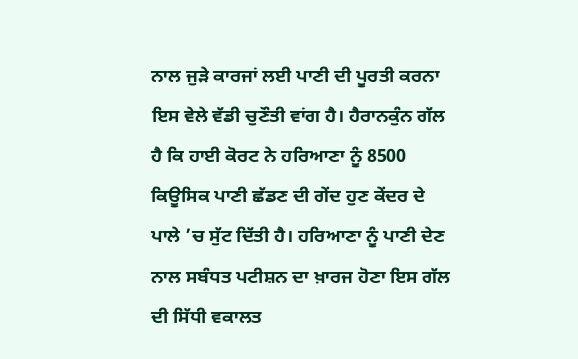ਨਾਲ ਜੁੜੇ ਕਾਰਜਾਂ ਲਈ ਪਾਣੀ ਦੀ ਪੂਰਤੀ ਕਰਨਾ ਇਸ ਵੇਲੇ ਵੱਡੀ ਚੁਣੌਤੀ ਵਾਂਗ ਹੈ। ਹੈਰਾਨਕੁੰਨ ਗੱਲ ਹੈ ਕਿ ਹਾਈ ਕੋਰਟ ਨੇ ਹਰਿਆਣਾ ਨੂੰ 8500 ਕਿਊਸਿਕ ਪਾਣੀ ਛੱਡਣ ਦੀ ਗੇਂਦ ਹੁਣ ਕੇਂਦਰ ਦੇ ਪਾਲੇ ’ਚ ਸੁੱਟ ਦਿੱਤੀ ਹੈ। ਹਰਿਆਣਾ ਨੂੰ ਪਾਣੀ ਦੇਣ ਨਾਲ ਸਬੰਧਤ ਪਟੀਸ਼ਨ ਦਾ ਖ਼ਾਰਜ ਹੋਣਾ ਇਸ ਗੱਲ ਦੀ ਸਿੱਧੀ ਵਕਾਲਤ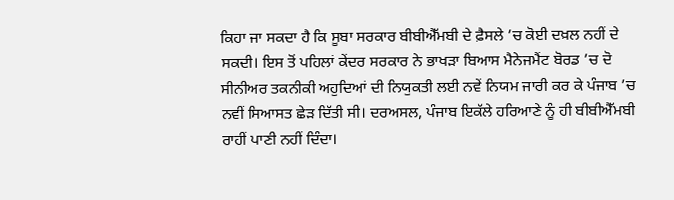ਕਿਹਾ ਜਾ ਸਕਦਾ ਹੈ ਕਿ ਸੂਬਾ ਸਰਕਾਰ ਬੀਬੀਐੱਮਬੀ ਦੇ ਫ਼ੈਸਲੇ ’ਚ ਕੋਈ ਦਖ਼ਲ ਨਹੀਂ ਦੇ ਸਕਦੀ। ਇਸ ਤੋਂ ਪਹਿਲਾਂ ਕੇਂਦਰ ਸਰਕਾਰ ਨੇ ਭਾਖੜਾ ਬਿਆਸ ਮੈਨੇਜਮੈਂਟ ਬੋਰਡ ’ਚ ਦੋ ਸੀਨੀਅਰ ਤਕਨੀਕੀ ਅਹੁਦਿਆਂ ਦੀ ਨਿਯੁਕਤੀ ਲਈ ਨਵੇਂ ਨਿਯਮ ਜਾਰੀ ਕਰ ਕੇ ਪੰਜਾਬ ’ਚ ਨਵੀਂ ਸਿਆਸਤ ਛੇੜ ਦਿੱਤੀ ਸੀ। ਦਰਅਸਲ, ਪੰਜਾਬ ਇਕੱਲੇ ਹਰਿਆਣੇ ਨੂੰ ਹੀ ਬੀਬੀਐੱਮਬੀ ਰਾਹੀਂ ਪਾਣੀ ਨਹੀਂ ਦਿੰਦਾ।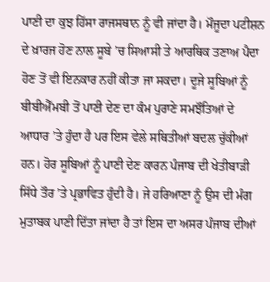ਪਾਣੀ ਦਾ ਕੁਝ ਹਿੱਸਾ ਰਾਜਸਥਾਨ ਨੂੰ ਵੀ ਜਾਂਦਾ ਹੈ। ਮੌਜੂਦਾ ਪਟੀਸ਼ਨ ਦੇ ਖ਼ਾਰਜ ਹੋਣ ਨਾਲ ਸੂਬੇ ’ਚ ਸਿਆਸੀ ਤੇ ਆਰਥਿਕ ਤਣਾਅ ਪੈਦਾ ਹੋਣ ਤੋਂ ਵੀ ਇਨਕਾਰ ਨਹੀਂ ਕੀਤਾ ਜਾ ਸਕਦਾ। ਦੂਜੇ ਸੂਬਿਆਂ ਨੂੰ ਬੀਬੀਐੱਮਬੀ ਤੋਂ ਪਾਣੀ ਦੇਣ ਦਾ ਕੰਮ ਪੁਰਾਣੇ ਸਮਝੌਤਿਆਂ ਦੇ ਆਧਾਰ ’ਤੇ ਹੁੰਦਾ ਹੈ ਪਰ ਇਸ ਵੇਲੇ ਸਥਿਤੀਆਂ ਬਦਲ ਚੁੱਕੀਆਂ ਹਨ। ਹੋਰ ਸੂਬਿਆਂ ਨੂੰ ਪਾਣੀ ਦੇਣ ਕਾਰਨ ਪੰਜਾਬ ਦੀ ਖੇਤੀਬਾੜੀ ਸਿੱਧੇ ਤੌਰ ’ਤੇ ਪ੍ਰਭਾਵਿਤ ਹੁੰਦੀ ਹੈ। ਜੇ ਹਰਿਆਣਾ ਨੂੰ ਉਸ ਦੀ ਮੰਗ ਮੁਤਾਬਕ ਪਾਣੀ ਦਿੱਤਾ ਜਾਂਦਾ ਹੈ ਤਾਂ ਇਸ ਦਾ ਅਸਰ ਪੰਜਾਬ ਦੀਆਂ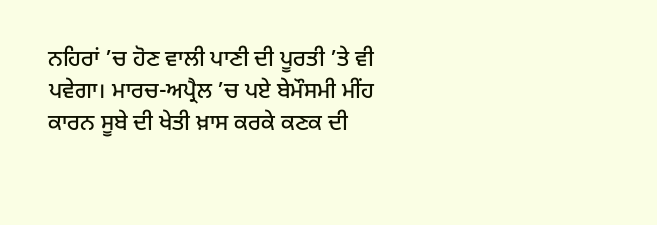ਨਹਿਰਾਂ ’ਚ ਹੋਣ ਵਾਲੀ ਪਾਣੀ ਦੀ ਪੂਰਤੀ ’ਤੇ ਵੀ ਪਵੇਗਾ। ਮਾਰਚ-ਅਪ੍ਰੈਲ ’ਚ ਪਏ ਬੇਮੌਸਮੀ ਮੀਂਹ ਕਾਰਨ ਸੂਬੇ ਦੀ ਖੇਤੀ ਖ਼ਾਸ ਕਰਕੇ ਕਣਕ ਦੀ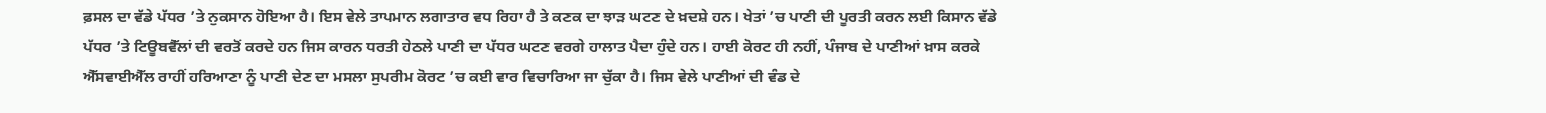ਫ਼ਸਲ ਦਾ ਵੱਡੇ ਪੱਧਰ ’ਤੇ ਨੁਕਸਾਨ ਹੋਇਆ ਹੈ। ਇਸ ਵੇਲੇ ਤਾਪਮਾਨ ਲਗਾਤਾਰ ਵਧ ਰਿਹਾ ਹੈ ਤੇ ਕਣਕ ਦਾ ਝਾੜ ਘਟਣ ਦੇ ਖ਼ਦਸ਼ੇ ਹਨ। ਖੇਤਾਂ ’ਚ ਪਾਣੀ ਦੀ ਪੂਰਤੀ ਕਰਨ ਲਈ ਕਿਸਾਨ ਵੱਡੇ ਪੱਧਰ ’ਤੇ ਟਿਊਬਵੈੱਲਾਂ ਦੀ ਵਰਤੋਂ ਕਰਦੇ ਹਨ ਜਿਸ ਕਾਰਨ ਧਰਤੀ ਹੇਠਲੇ ਪਾਣੀ ਦਾ ਪੱਧਰ ਘਟਣ ਵਰਗੇ ਹਾਲਾਤ ਪੈਦਾ ਹੁੰਦੇ ਹਨ। ਹਾਈ ਕੋਰਟ ਹੀ ਨਹੀਂ, ਪੰਜਾਬ ਦੇ ਪਾਣੀਆਂ ਖ਼ਾਸ ਕਰਕੇ ਐੱਸਵਾਈਐੱਲ ਰਾਹੀਂ ਹਰਿਆਣਾ ਨੂੰ ਪਾਣੀ ਦੇਣ ਦਾ ਮਸਲਾ ਸੁਪਰੀਮ ਕੋਰਟ ’ਚ ਕਈ ਵਾਰ ਵਿਚਾਰਿਆ ਜਾ ਚੁੱਕਾ ਹੈ। ਜਿਸ ਵੇਲੇ ਪਾਣੀਆਂ ਦੀ ਵੰਡ ਦੇ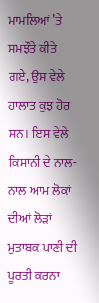ਮਾਮਲਿਆਂ ’ਤੇ ਸਮਝੌਤੇ ਕੀਤੇ ਗਏ, ਉਸ ਵੇਲੇ ਹਾਲਾਤ ਕੁਝ ਹੋਰ ਸਨ। ਇਸ ਵੇਲੇ ਕਿਸਾਨੀ ਦੇ ਨਾਲ-ਨਾਲ ਆਮ ਲੋਕਾਂ ਦੀਆਂ ਲੋੜਾਂ ਮੁਤਾਬਕ ਪਾਣੀ ਦੀ ਪੂਰਤੀ ਕਰਨਾ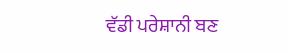ਵੱਡੀ ਪਰੇਸ਼ਾਨੀ ਬਣ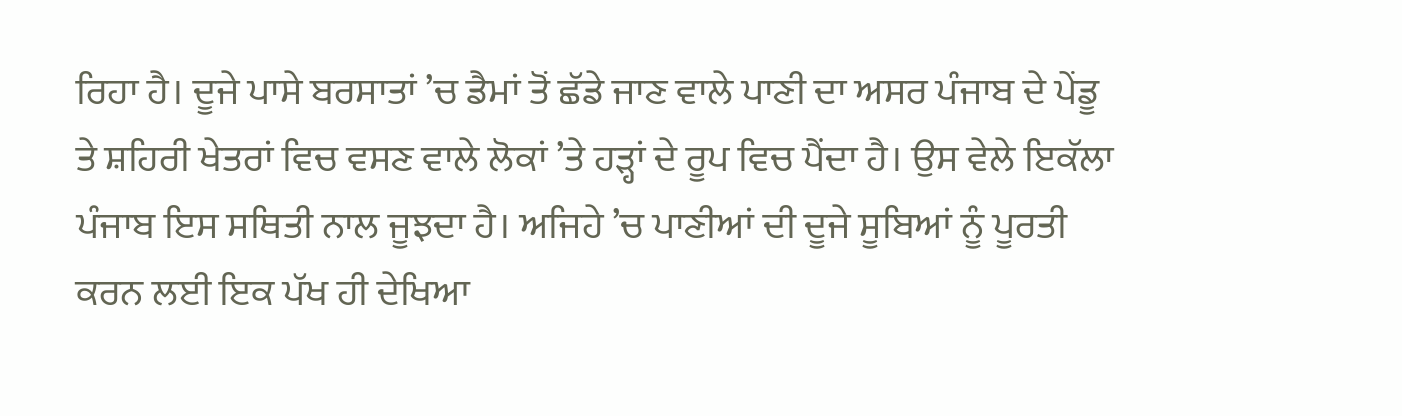ਰਿਹਾ ਹੈ। ਦੂਜੇ ਪਾਸੇ ਬਰਸਾਤਾਂ ’ਚ ਡੈਮਾਂ ਤੋਂ ਛੱਡੇ ਜਾਣ ਵਾਲੇ ਪਾਣੀ ਦਾ ਅਸਰ ਪੰਜਾਬ ਦੇ ਪੇਂਡੂ ਤੇ ਸ਼ਹਿਰੀ ਖੇਤਰਾਂ ਵਿਚ ਵਸਣ ਵਾਲੇ ਲੋਕਾਂ ’ਤੇ ਹੜ੍ਹਾਂ ਦੇ ਰੂਪ ਵਿਚ ਪੈਂਦਾ ਹੈ। ਉਸ ਵੇਲੇ ਇਕੱਲਾ ਪੰਜਾਬ ਇਸ ਸਥਿਤੀ ਨਾਲ ਜੂਝਦਾ ਹੈ। ਅਜਿਹੇ ’ਚ ਪਾਣੀਆਂ ਦੀ ਦੂਜੇ ਸੂਬਿਆਂ ਨੂੰ ਪੂਰਤੀ ਕਰਨ ਲਈ ਇਕ ਪੱਖ ਹੀ ਦੇਖਿਆ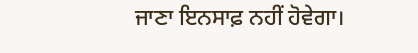ਜਾਣਾ ਇਨਸਾਫ਼ ਨਹੀਂ ਹੋਵੇਗਾ।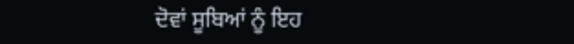ਦੋਵਾਂ ਸੂਬਿਆਂ ਨੂੰ ਇਹ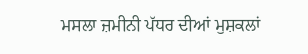ਮਸਲਾ ਜ਼ਮੀਨੀ ਪੱਧਰ ਦੀਆਂ ਮੁਸ਼ਕਲਾਂ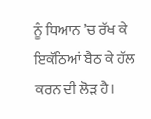ਨੂੰ ਧਿਆਨ ’ਚ ਰੱਖ ਕੇ ਇਕੱਠਿਆਂ ਬੈਠ ਕੇ ਹੱਲ ਕਰਨ ਦੀ ਲੋੜ ਹੈ।